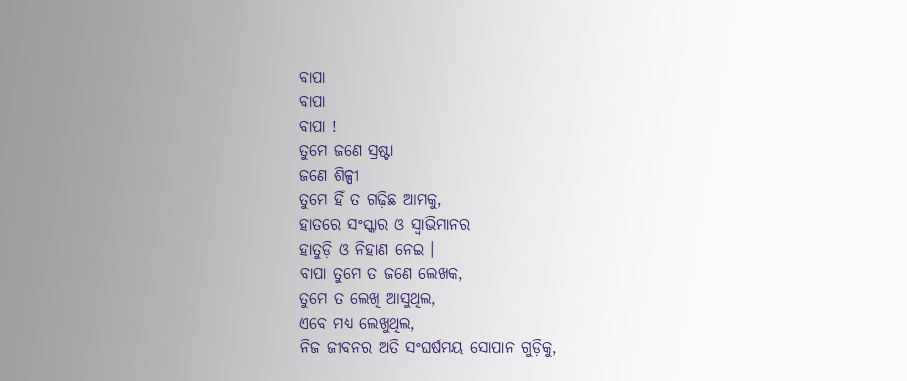ବାପା
ବାପା
ବାପା !
ତୁମେ ଜଣେ ସ୍ରଷ୍ଟା
ଜଣେ ଶିଳ୍ପୀ
ତୁମେ ହିଁ ତ ଗଢ଼ିଛ ଆମକୁ,
ହାତରେ ସଂସ୍କାର ଓ ସ୍ବାଭିମାନର
ହାତୁଡ଼ି ଓ ନିହାଣ ନେଇ ।
ବାପା ତୁମେ ତ ଜଣେ ଲେଖକ,
ତୁମେ ତ ଲେଖି ଆସୁଥିଲ,
ଏବେ ମଧ୍ୟ ଲେଖୁଥିଲ,
ନିଜ ଜୀବନର ଅତି ସଂଘର୍ଷମୟ ସୋପାନ ଗୁଡ଼ିକୁ,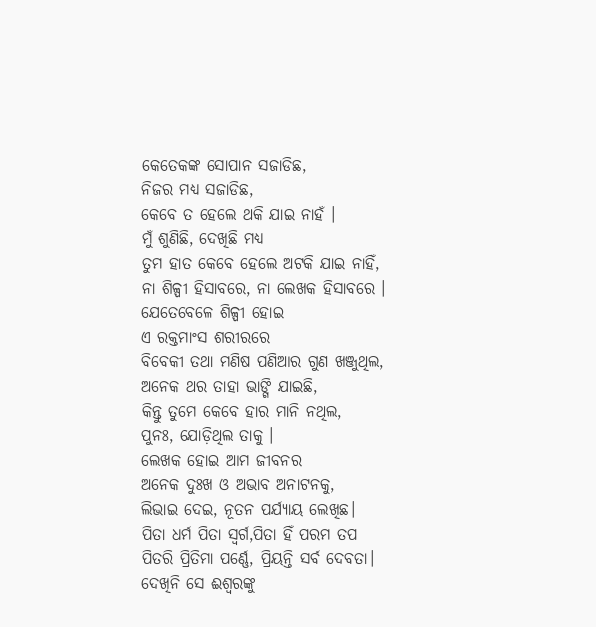କେତେକଙ୍କ ସୋପାନ ସଜାଡିଛ,
ନିଜର ମଧ୍ୟ ସଜାଡିଛ,
କେବେ ତ ହେଲେ ଥକି ଯାଇ ନାହଁ ।
ମୁଁ ଶୁଣିଛି, ଦେଖିଛି ମଧ୍ୟ
ତୁମ ହାତ କେବେ ହେଲେ ଅଟକି ଯାଇ ନାହିଁ,
ନା ଶିଳ୍ପୀ ହିସାବରେ, ନା ଲେଖକ ହିସାବରେ ।
ଯେତେବେଳେ ଶିଳ୍ପୀ ହୋଇ
ଏ ରକ୍ତମାଂସ ଶରୀରରେ
ବିବେକୀ ତଥା ମଣିଷ ପଣିଆର ଗୁଣ ଖଞ୍ଜୁଥିଲ,
ଅନେକ ଥର ତାହା ଭାଙ୍ଗି ଯାଇଛି,
କିନ୍ତୁ ତୁମେ କେବେ ହାର ମାନି ନଥିଲ,
ପୁନଃ, ଯୋଡ଼ିଥିଲ ତାକୁ ।
ଲେଖକ ହୋଇ ଆମ ଜୀବନର
ଅନେକ ଦୁଃଖ ଓ ଅଭାବ ଅନାଟନକୁ,
ଲିଭାଇ ଦେଇ, ନୂତନ ପର୍ଯ୍ୟାୟ ଲେଖିଛ।
ପିତା ଧର୍ମ ପିତା ସ୍ବର୍ଗ,ପିତା ହିଁ ପରମ ତପ
ପିତରି ପ୍ରିତିମା ପର୍ଣ୍ଣେ, ପ୍ରିୟନ୍ତି ସର୍ବ ଦେବତା।
ଦେଖିନି ସେ ଈଶ୍ୱରଙ୍କୁ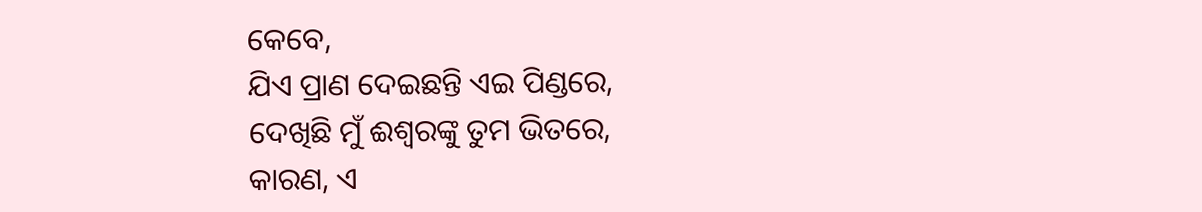କେବେ,
ଯିଏ ପ୍ରାଣ ଦେଇଛନ୍ତି ଏଇ ପିଣ୍ଡରେ,
ଦେଖିଛି ମୁଁ ଈଶ୍ୱରଙ୍କୁ ତୁମ ଭିତରେ,
କାରଣ, ଏ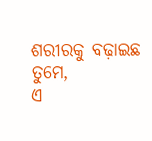ଶରୀରକୁ ବଢ଼ାଇଛ ତୁମେ,
ଏ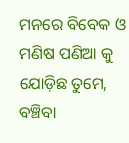ମନରେ ବିବେକ ଓ ମଣିଷ ପଣିଆ କୁ ଯୋଡ଼ିଛ ତୁମେ,
ବଞ୍ଚିବା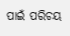ପାଇଁ ପରିଚୟ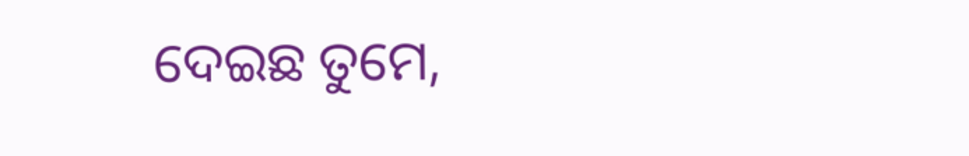ଦେଇଛ ତୁମେ,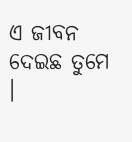ଏ ଜୀବନ ଦେଇଛ ତୁମେ ।